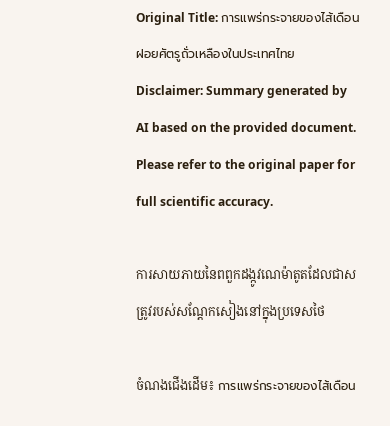Original Title: การแพร่กระจายของไส้เดือนฝอยศัตรูถั่วเหลืองในประเทศไทย
Disclaimer: Summary generated by AI based on the provided document. Please refer to the original paper for full scientific accuracy.

ការសាយភាយនៃពពួកដង្កូវណេម៉ាតូតដែលជាសត្រូវរបស់សណ្តែកសៀងនៅក្នុងប្រទេសថៃ

ចំណងជើងដើម៖ การแพร่กระจายของไส้เดือน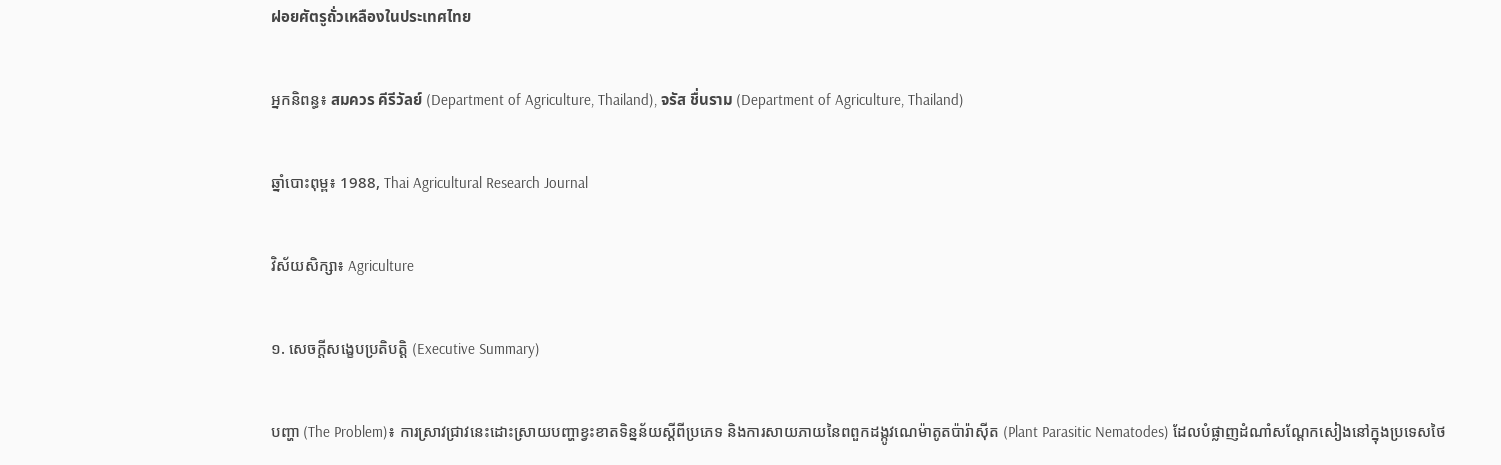ฝอยศัตรูถั่วเหลืองในประเทศไทย

អ្នកនិពន្ធ៖ สมควร คีรีวัลย์ (Department of Agriculture, Thailand), จรัส ชื่นราม (Department of Agriculture, Thailand)

ឆ្នាំបោះពុម្ព៖ 1988, Thai Agricultural Research Journal

វិស័យសិក្សា៖ Agriculture

១. សេចក្តីសង្ខេបប្រតិបត្តិ (Executive Summary)

បញ្ហា (The Problem)៖ ការស្រាវជ្រាវនេះដោះស្រាយបញ្ហាខ្វះខាតទិន្នន័យស្តីពីប្រភេទ និងការសាយភាយនៃពពួកដង្កូវណេម៉ាតូតប៉ារ៉ាស៊ីត (Plant Parasitic Nematodes) ដែលបំផ្លាញដំណាំសណ្តែកសៀងនៅក្នុងប្រទេសថៃ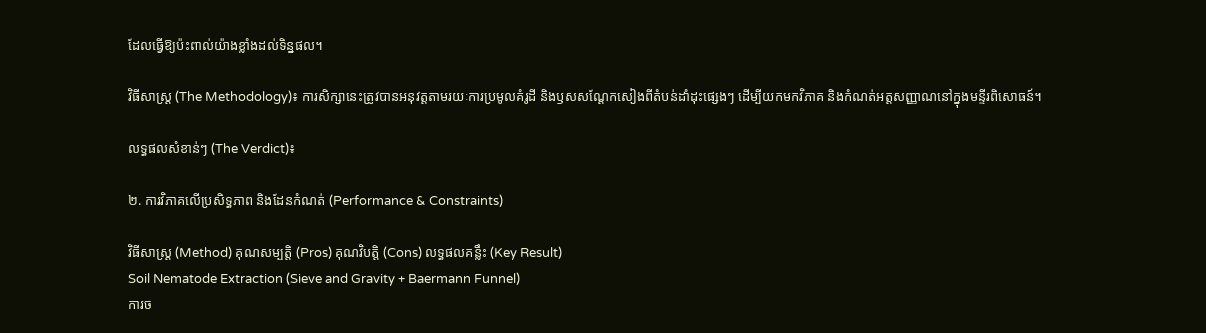ដែលធ្វើឱ្យប៉ះពាល់យ៉ាងខ្លាំងដល់ទិន្នផល។

វិធីសាស្ត្រ (The Methodology)៖ ការសិក្សានេះត្រូវបានអនុវត្តតាមរយៈការប្រមូលគំរូដី និងឫសសណ្តែកសៀងពីតំបន់ដាំដុះផ្សេងៗ ដើម្បីយកមកវិភាគ និងកំណត់អត្តសញ្ញាណនៅក្នុងមន្ទីរពិសោធន៍។

លទ្ធផលសំខាន់ៗ (The Verdict)៖

២. ការវិភាគលើប្រសិទ្ធភាព និងដែនកំណត់ (Performance & Constraints)

វិធីសាស្ត្រ (Method) គុណសម្បត្តិ (Pros) គុណវិបត្តិ (Cons) លទ្ធផលគន្លឹះ (Key Result)
Soil Nematode Extraction (Sieve and Gravity + Baermann Funnel)
ការច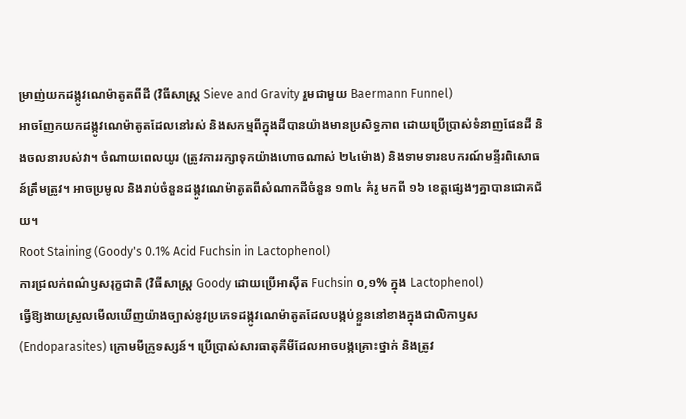ម្រាញ់យកដង្កូវណេម៉ាតូតពីដី (វិធីសាស្ត្រ Sieve and Gravity រួមជាមួយ Baermann Funnel)
អាចញែកយកដង្កូវណេម៉ាតូតដែលនៅរស់ និងសកម្មពីក្នុងដីបានយ៉ាងមានប្រសិទ្ធភាព ដោយប្រើប្រាស់ទំនាញផែនដី និងចលនារបស់វា។ ចំណាយពេលយូរ (ត្រូវការរក្សាទុកយ៉ាងហោចណាស់ ២៤ម៉ោង) និងទាមទារឧបករណ៍មន្ទីរពិសោធន៍ត្រឹមត្រូវ។ អាចប្រមូល និងរាប់ចំនួនដង្កូវណេម៉ាតូតពីសំណាកដីចំនួន ១៣៤ គំរូ មកពី ១៦ ខេត្តផ្សេងៗគ្នាបានជោគជ័យ។
Root Staining (Goody's 0.1% Acid Fuchsin in Lactophenol)
ការជ្រលក់ពណ៌ឫសរុក្ខជាតិ (វិធីសាស្ត្រ Goody ដោយប្រើអាស៊ីត Fuchsin ០,១% ក្នុង Lactophenol)
ធ្វើឱ្យងាយស្រួលមើលឃើញយ៉ាងច្បាស់នូវប្រភេទដង្កូវណេម៉ាតូតដែលបង្កប់ខ្លួននៅខាងក្នុងជាលិកាឫស (Endoparasites) ក្រោមមីក្រូទស្សន៍។ ប្រើប្រាស់សារធាតុគីមីដែលអាចបង្កគ្រោះថ្នាក់ និងត្រូវ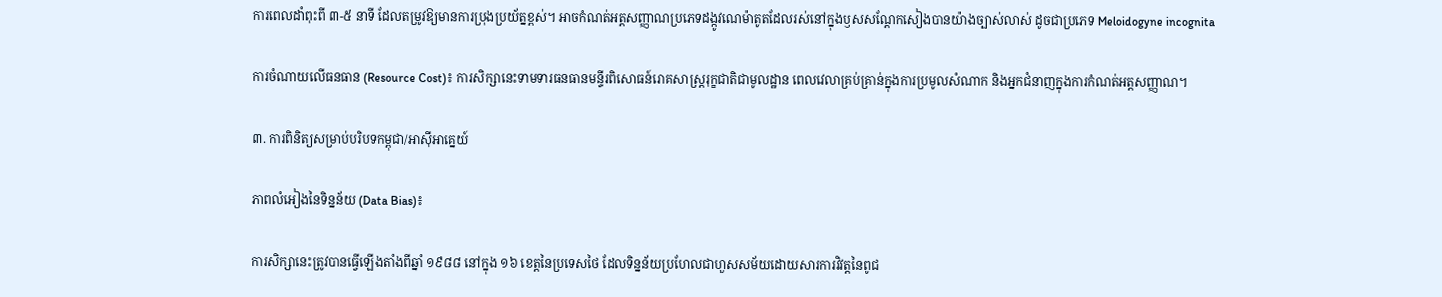ការពេលដាំពុះពី ៣-៥ នាទី ដែលតម្រូវឱ្យមានការប្រុងប្រយ័ត្នខ្ពស់។ អាចកំណត់អត្តសញ្ញាណប្រភេទដង្កូវណេម៉ាតូតដែលរស់នៅក្នុងឫសសណ្តែកសៀងបានយ៉ាងច្បាស់លាស់ ដូចជាប្រភេទ Meloidogyne incognita

ការចំណាយលើធនធាន (Resource Cost)៖ ការសិក្សានេះទាមទារធនធានមន្ទីរពិសោធន៍រោគសាស្ត្ររុក្ខជាតិជាមូលដ្ឋាន ពេលវេលាគ្រប់គ្រាន់ក្នុងការប្រមូលសំណាក និងអ្នកជំនាញក្នុងការកំណត់អត្តសញ្ញាណ។

៣. ការពិនិត្យសម្រាប់បរិបទកម្ពុជា/អាស៊ីអាគ្នេយ៍

ភាពលំអៀងនៃទិន្នន័យ (Data Bias)៖

ការសិក្សានេះត្រូវបានធ្វើឡើងតាំងពីឆ្នាំ ១៩៨៨ នៅក្នុង ១៦ ខេត្តនៃប្រទេសថៃ ដែលទិន្នន័យប្រហែលជាហួសសម័យដោយសារការវិវត្តនៃពូជ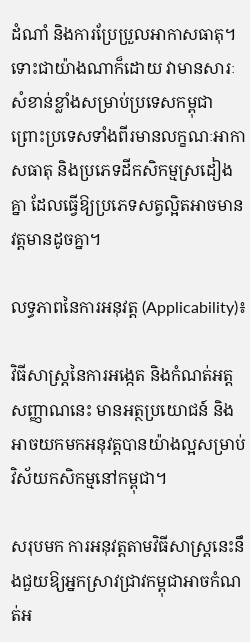ដំណាំ និងការប្រែប្រួលអាកាសធាតុ។ ទោះជាយ៉ាងណាក៏ដោយ វាមានសារៈសំខាន់ខ្លាំងសម្រាប់ប្រទេសកម្ពុជា ព្រោះប្រទេសទាំងពីរមានលក្ខណៈអាកាសធាតុ និងប្រភេទដីកសិកម្មស្រដៀងគ្នា ដែលធ្វើឱ្យប្រភេទសត្វល្អិតអាចមានវត្តមានដូចគ្នា។

លទ្ធភាពនៃការអនុវត្ត (Applicability)៖

វិធីសាស្ត្រនៃការអង្កេត និងកំណត់អត្តសញ្ញាណនេះ មានអត្ថប្រយោជន៍ និងអាចយកមកអនុវត្តបានយ៉ាងល្អសម្រាប់វិស័យកសិកម្មនៅកម្ពុជា។

សរុបមក ការអនុវត្តតាមវិធីសាស្ត្រនេះនឹងជួយឱ្យអ្នកស្រាវជ្រាវកម្ពុជាអាចកំណត់អ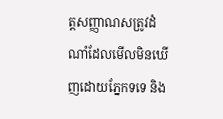ត្តសញ្ញាណសត្រូវដំណាំដែលមើលមិនឃើញដោយភ្នែកទទេ និង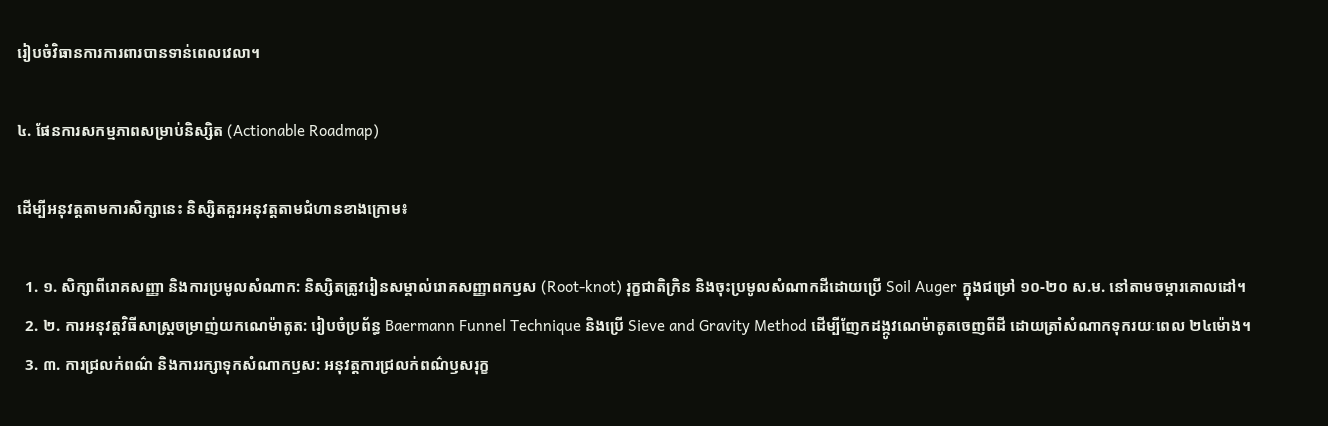រៀបចំវិធានការការពារបានទាន់ពេលវេលា។

៤. ផែនការសកម្មភាពសម្រាប់និស្សិត (Actionable Roadmap)

ដើម្បីអនុវត្តតាមការសិក្សានេះ និស្សិតគួរអនុវត្តតាមជំហានខាងក្រោម៖

  1. ១. សិក្សាពីរោគសញ្ញា និងការប្រមូលសំណាក: និស្សិតត្រូវរៀនសម្គាល់រោគសញ្ញាពកឫស (Root-knot) រុក្ខជាតិក្រិន និងចុះប្រមូលសំណាកដីដោយប្រើ Soil Auger ក្នុងជម្រៅ ១០-២០ ស.ម. នៅតាមចម្ការគោលដៅ។
  2. ២. ការអនុវត្តវិធីសាស្ត្រចម្រាញ់យកណេម៉ាតូត: រៀបចំប្រព័ន្ធ Baermann Funnel Technique និងប្រើ Sieve and Gravity Method ដើម្បីញែកដង្កូវណេម៉ាតូតចេញពីដី ដោយត្រាំសំណាកទុករយៈពេល ២៤ម៉ោង។
  3. ៣. ការជ្រលក់ពណ៌ និងការរក្សាទុកសំណាកឫស: អនុវត្តការជ្រលក់ពណ៌ឫសរុក្ខ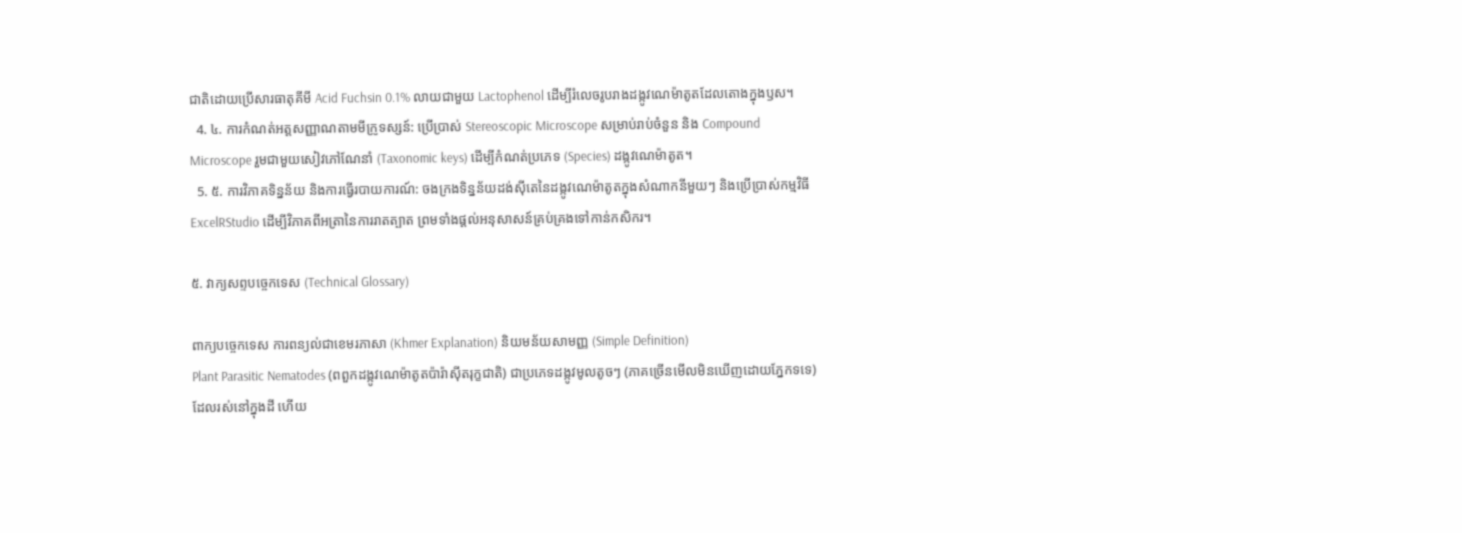ជាតិដោយប្រើសារធាតុគីមី Acid Fuchsin 0.1% លាយជាមួយ Lactophenol ដើម្បីរំលេចរូបរាងដង្កូវណេម៉ាតូតដែលតោងក្នុងឫស។
  4. ៤. ការកំណត់អត្តសញ្ញាណតាមមីក្រូទស្សន៍: ប្រើប្រាស់ Stereoscopic Microscope សម្រាប់រាប់ចំនួន និង Compound Microscope រួមជាមួយសៀវភៅណែនាំ (Taxonomic keys) ដើម្បីកំណត់ប្រភេទ (Species) ដង្កូវណេម៉ាតូត។
  5. ៥. ការវិភាគទិន្នន័យ និងការធ្វើរបាយការណ៍: ចងក្រងទិន្នន័យដង់ស៊ីតេនៃដង្កូវណេម៉ាតូតក្នុងសំណាកនីមួយៗ និងប្រើប្រាស់កម្មវិធី ExcelRStudio ដើម្បីវិភាគពីអត្រានៃការរាតត្បាត ព្រមទាំងផ្តល់អនុសាសន៍គ្រប់គ្រងទៅកាន់កសិករ។

៥. វាក្យសព្ទបច្ចេកទេស (Technical Glossary)

ពាក្យបច្ចេកទេស ការពន្យល់ជាខេមរភាសា (Khmer Explanation) និយមន័យសាមញ្ញ (Simple Definition)
Plant Parasitic Nematodes (ពពួកដង្កូវណេម៉ាតូតប៉ារ៉ាស៊ីតរុក្ខជាតិ) ជាប្រភេទដង្កូវមូលតូចៗ (ភាគច្រើនមើលមិនឃើញដោយភ្នែកទទេ) ដែលរស់នៅក្នុងដី ហើយ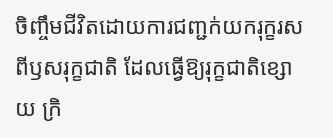ចិញ្ចឹមជីវិតដោយការជញ្ជក់យករុក្ខរសពីឫសរុក្ខជាតិ ដែលធ្វើឱ្យរុក្ខជាតិខ្សោយ ក្រិ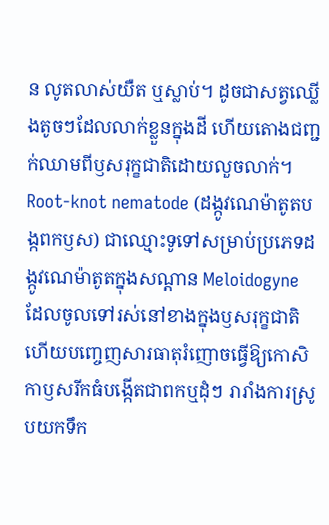ន លូតលាស់យឺត ឬស្លាប់។ ដូចជាសត្វឈ្លើងតូចៗដែលលាក់ខ្លួនក្នុងដី ហើយតោងជញ្ជក់ឈាមពីឫសរុក្ខជាតិដោយលួចលាក់។
Root-knot nematode (ដង្កូវណេម៉ាតូតបង្កពកឫស) ជាឈ្មោះទូទៅសម្រាប់ប្រភេទដង្កូវណេម៉ាតូតក្នុងសណ្តាន Meloidogyne ដែលចូលទៅរស់នៅខាងក្នុងឫសរុក្ខជាតិ ហើយបញ្ចេញសារធាតុរំញោចធ្វើឱ្យកោសិកាឫសរីកធំបង្កើតជាពកឬដុំៗ រារាំងការស្រូបយកទឹក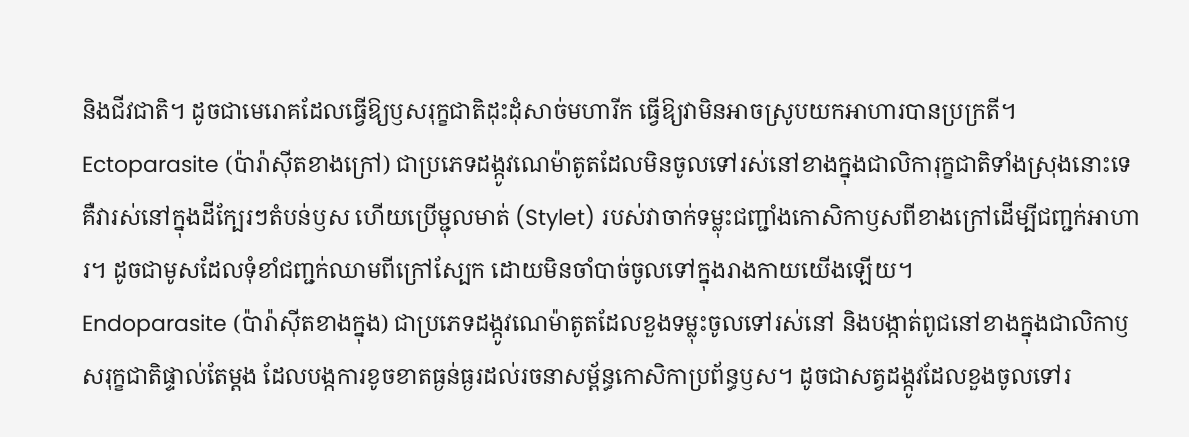និងជីវជាតិ។ ដូចជាមេរោគដែលធ្វើឱ្យឫសរុក្ខជាតិដុះដុំសាច់មហារីក ធ្វើឱ្យវាមិនអាចស្រូបយកអាហារបានប្រក្រតី។
Ectoparasite (ប៉ារ៉ាស៊ីតខាងក្រៅ) ជាប្រភេទដង្កូវណេម៉ាតូតដែលមិនចូលទៅរស់នៅខាងក្នុងជាលិការុក្ខជាតិទាំងស្រុងនោះទេ គឺវារស់នៅក្នុងដីក្បែរៗតំបន់ឫស ហើយប្រើម្ជុលមាត់ (Stylet) របស់វាចាក់ទម្លុះជញ្ជាំងកោសិកាឫសពីខាងក្រៅដើម្បីជញ្ជក់អាហារ។ ដូចជាមូសដែលទុំខាំជញ្ជក់ឈាមពីក្រៅស្បែក ដោយមិនចាំបាច់ចូលទៅក្នុងរាងកាយយើងឡើយ។
Endoparasite (ប៉ារ៉ាស៊ីតខាងក្នុង) ជាប្រភេទដង្កូវណេម៉ាតូតដែលខួងទម្លុះចូលទៅរស់នៅ និងបង្កាត់ពូជនៅខាងក្នុងជាលិកាឫសរុក្ខជាតិផ្ទាល់តែម្តង ដែលបង្កការខូចខាតធ្ងន់ធ្ងរដល់រចនាសម្ព័ន្ធកោសិកាប្រព័ន្ធឫស។ ដូចជាសត្វដង្កូវដែលខួងចូលទៅរ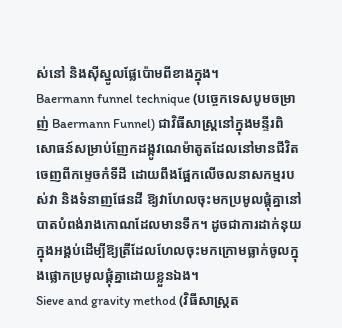ស់នៅ និងស៊ីស្នូលផ្លែប៉ោមពីខាងក្នុង។
Baermann funnel technique (បច្ចេកទេសបូមចម្រាញ់ Baermann Funnel) ជាវិធីសាស្ត្រនៅក្នុងមន្ទីរពិសោធន៍សម្រាប់ញែកដង្កូវណេម៉ាតូតដែលនៅមានជីវិតចេញពីកម្ទេចកំទីដី ដោយពឹងផ្អែកលើចលនាសកម្មរបស់វា និងទំនាញផែនដី ឱ្យវាហែលចុះមកប្រមូលផ្តុំគ្នានៅបាតបំពង់រាងកោណដែលមានទឹក។ ដូចជាការដាក់នុយក្នុងអង្គប់ដើម្បីឱ្យត្រីដែលហែលចុះមកក្រោមធ្លាក់ចូលក្នុងផ្លោកប្រមូលផ្តុំគ្នាដោយខ្លួនឯង។
Sieve and gravity method (វិធីសាស្ត្រត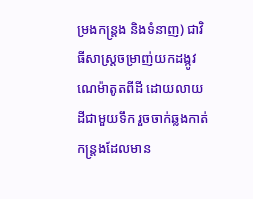ម្រងកន្ត្រង និងទំនាញ) ជាវិធីសាស្ត្រចម្រាញ់យកដង្កូវណេម៉ាតូតពីដី ដោយលាយដីជាមួយទឹក រួចចាក់ឆ្លងកាត់កន្ត្រងដែលមាន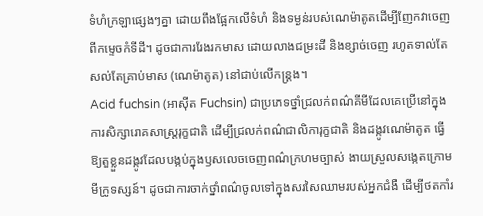ទំហំក្រឡាផ្សេងៗគ្នា ដោយពឹងផ្អែកលើទំហំ និងទម្ងន់របស់ណេម៉ាតូតដើម្បីញែកវាចេញពីកម្ទេចកំទីដី។ ដូចជាការរែងរកមាស ដោយលាងជម្រះដី និងខ្សាច់ចេញ រហូតទាល់តែសល់តែគ្រាប់មាស (ណេម៉ាតូត) នៅជាប់លើកន្ត្រង។
Acid fuchsin (អាស៊ីត Fuchsin) ជាប្រភេទថ្នាំជ្រលក់ពណ៌គីមីដែលគេប្រើនៅក្នុងការសិក្សារោគសាស្ត្ររុក្ខជាតិ ដើម្បីជ្រលក់ពណ៌ជាលិការុក្ខជាតិ និងដង្កូវណេម៉ាតូត ធ្វើឱ្យតួខ្លួនដង្កូវដែលបង្កប់ក្នុងឫសលេចចេញពណ៌ក្រហមច្បាស់ ងាយស្រួលសង្កេតក្រោមមីក្រូទស្សន៍។ ដូចជាការចាក់ថ្នាំពណ៌ចូលទៅក្នុងសរសៃឈាមរបស់អ្នកជំងឺ ដើម្បីថតកាំរ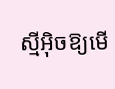ស្មីអ៊ិចឱ្យមើ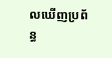លឃើញប្រព័ន្ធ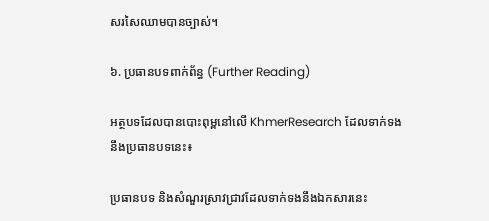សរសៃឈាមបានច្បាស់។

៦. ប្រធានបទពាក់ព័ន្ធ (Further Reading)

អត្ថបទដែលបានបោះពុម្ពនៅលើ KhmerResearch ដែលទាក់ទងនឹងប្រធានបទនេះ៖

ប្រធានបទ និងសំណួរស្រាវជ្រាវដែលទាក់ទងនឹងឯកសារនេះ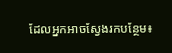ដែលអ្នកអាចស្វែងរកបន្ថែម៖